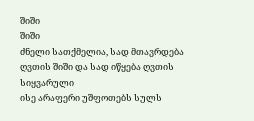შიში
შიში
ძნელი სათქმელია, სად მთავრდება ღვთის შიში და სად იწყება ღვთის სიყვარული
ისე არაფერი უშფოთებს სულს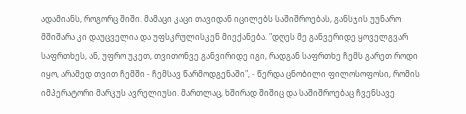ადამიანს, როგორც შიში. მამაცი კაცი თავიდან იცილებს საშიშროებას, განსჯის უუნარო მშიშარა კი დაუცველია და უფსკრულისკენ მიექანება. "დღეს მე განვერიდე ყოველგვარ საფრთხეს, ან, უფრო უკეთ, თვითონვე განვირიდე იგი, რადგან საფრთხე ჩემს გარეთ როდი იყო, არამედ თვით ჩემში - ჩემსავ წარმოდგენაში", - წერდა ცნობილი ფილოსოფოსი, რომის იმპერატორი მარკუს ავრელიუსი. მართლაც, ხშირად შიშიც და საშიშროებაც ჩვენსავე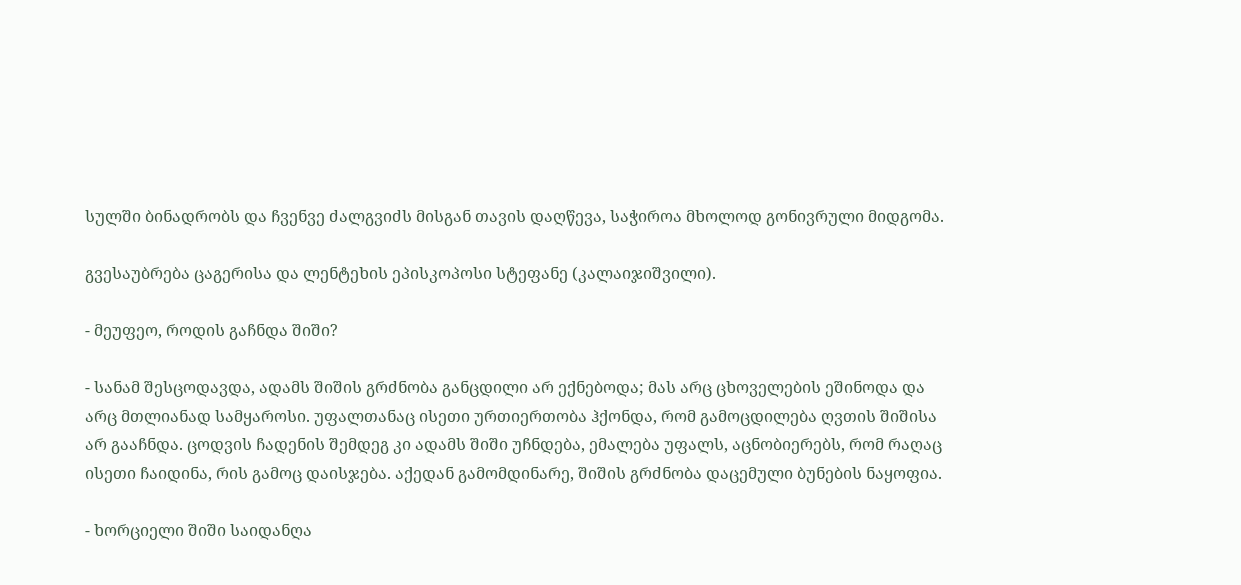სულში ბინადრობს და ჩვენვე ძალგვიძს მისგან თავის დაღწევა, საჭიროა მხოლოდ გონივრული მიდგომა.

გვესაუბრება ცაგერისა და ლენტეხის ეპისკოპოსი სტეფანე (კალაიჯიშვილი).

- მეუფეო, როდის გაჩნდა შიში?

- სანამ შესცოდავდა, ადამს შიშის გრძნობა განცდილი არ ექნებოდა; მას არც ცხოველების ეშინოდა და არც მთლიანად სამყაროსი. უფალთანაც ისეთი ურთიერთობა ჰქონდა, რომ გამოცდილება ღვთის შიშისა არ გააჩნდა. ცოდვის ჩადენის შემდეგ კი ადამს შიში უჩნდება, ემალება უფალს, აცნობიერებს, რომ რაღაც ისეთი ჩაიდინა, რის გამოც დაისჯება. აქედან გამომდინარე, შიშის გრძნობა დაცემული ბუნების ნაყოფია.

- ხორციელი შიში საიდანღა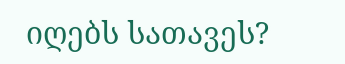იღებს სათავეს?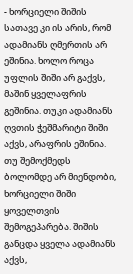- ხორციელი შიშის სათავე კი ის არის, რომ ადამიანს ღმერთის არ ეშინია. ხოლო როცა უფლის შიში არ გაქვს, მაშინ ყველაფრის გეშინია. თუკი ადამიანს ღვთის ჭეშმარიტი შიში აქვს, არაფრის ეშინია. თუ შემოქმედს ბოლომდე არ მიენდობი, ხორციელი შიში ყოველთვის შემოგეპარება. შიშის განცდა ყველა ადამიანს აქვს,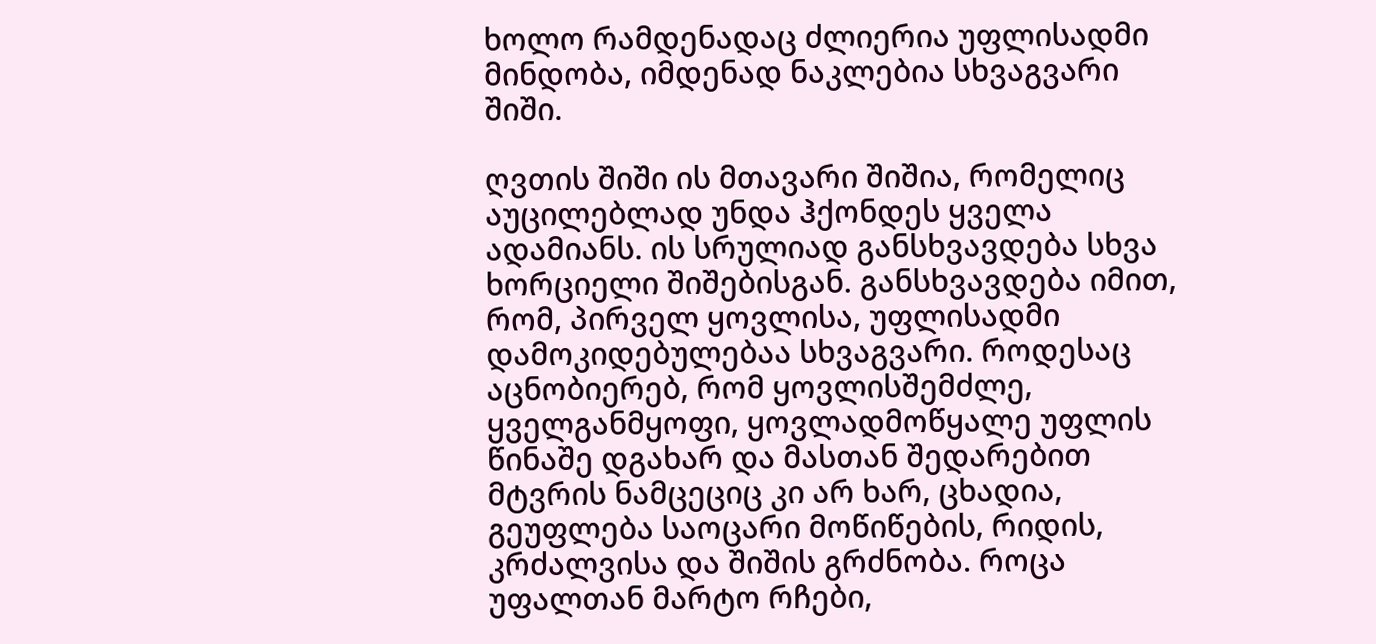ხოლო რამდენადაც ძლიერია უფლისადმი მინდობა, იმდენად ნაკლებია სხვაგვარი შიში.

ღვთის შიში ის მთავარი შიშია, რომელიც აუცილებლად უნდა ჰქონდეს ყველა ადამიანს. ის სრულიად განსხვავდება სხვა ხორციელი შიშებისგან. განსხვავდება იმით, რომ, პირველ ყოვლისა, უფლისადმი დამოკიდებულებაა სხვაგვარი. როდესაც აცნობიერებ, რომ ყოვლისშემძლე, ყველგანმყოფი, ყოვლადმოწყალე უფლის წინაშე დგახარ და მასთან შედარებით მტვრის ნამცეციც კი არ ხარ, ცხადია, გეუფლება საოცარი მოწიწების, რიდის, კრძალვისა და შიშის გრძნობა. როცა უფალთან მარტო რჩები,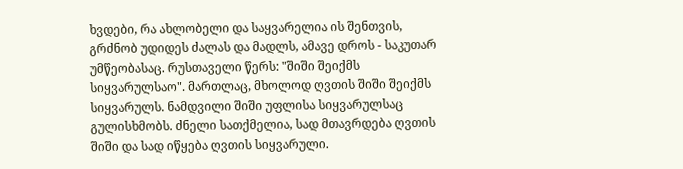ხვდები, რა ახლობელი და საყვარელია ის შენთვის, გრძნობ უდიდეს ძალას და მადლს, ამავე დროს - საკუთარ უმწეობასაც. რუსთაველი წერს: "შიში შეიქმს სიყვარულსაო". მართლაც, მხოლოდ ღვთის შიში შეიქმს სიყვარულს. ნამდვილი შიში უფლისა სიყვარულსაც გულისხმობს. ძნელი სათქმელია, სად მთავრდება ღვთის შიში და სად იწყება ღვთის სიყვარული.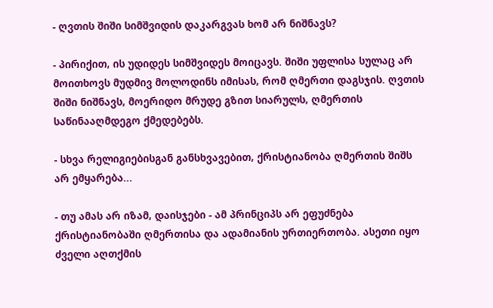- ღვთის შიში სიმშვიდის დაკარგვას ხომ არ ნიშნავს?

- პირიქით, ის უდიდეს სიმშვიდეს მოიცავს. შიში უფლისა სულაც არ მოითხოვს მუდმივ მოლოდინს იმისას, რომ ღმერთი დაგსჯის. ღვთის შიში ნიშნავს, მოერიდო მრუდე გზით სიარულს, ღმერთის საწინააღმდეგო ქმედებებს.

- სხვა რელიგიებისგან განსხვავებით, ქრისტიანობა ღმერთის შიშს არ ემყარება...

- თუ ამას არ იზამ, დაისჯები - ამ პრინციპს არ ეფუძნება ქრისტიანობაში ღმერთისა და ადამიანის ურთიერთობა. ასეთი იყო ძველი აღთქმის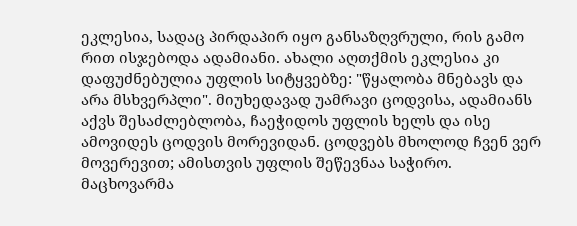ეკლესია, სადაც პირდაპირ იყო განსაზღვრული, რის გამო რით ისჯებოდა ადამიანი. ახალი აღთქმის ეკლესია კი დაფუძნებულია უფლის სიტყვებზე: "წყალობა მნებავს და არა მსხვერპლი". მიუხედავად უამრავი ცოდვისა, ადამიანს აქვს შესაძლებლობა, ჩაეჭიდოს უფლის ხელს და ისე ამოვიდეს ცოდვის მორევიდან. ცოდვებს მხოლოდ ჩვენ ვერ მოვერევით; ამისთვის უფლის შეწევნაა საჭირო. მაცხოვარმა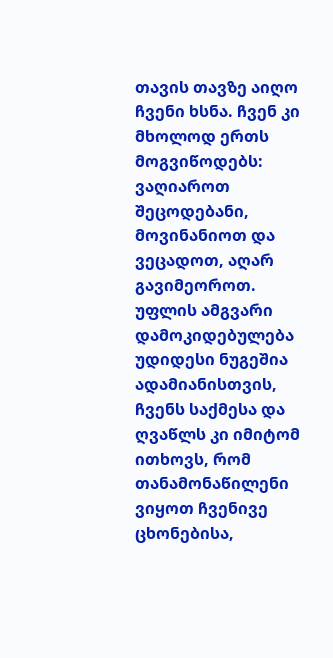თავის თავზე აიღო ჩვენი ხსნა. ჩვენ კი მხოლოდ ერთს მოგვიწოდებს: ვაღიაროთ შეცოდებანი, მოვინანიოთ და ვეცადოთ, აღარ გავიმეოროთ. უფლის ამგვარი დამოკიდებულება უდიდესი ნუგეშია ადამიანისთვის, ჩვენს საქმესა და ღვაწლს კი იმიტომ ითხოვს, რომ თანამონაწილენი ვიყოთ ჩვენივე ცხონებისა,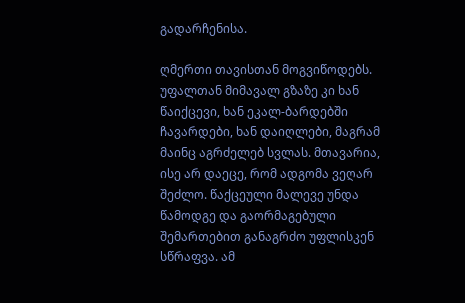გადარჩენისა.

ღმერთი თავისთან მოგვიწოდებს. უფალთან მიმავალ გზაზე კი ხან წაიქცევი, ხან ეკალ-ბარდებში ჩავარდები, ხან დაიღლები, მაგრამ მაინც აგრძელებ სვლას. მთავარია, ისე არ დაეცე, რომ ადგომა ვეღარ შეძლო. წაქცეული მალევე უნდა წამოდგე და გაორმაგებული შემართებით განაგრძო უფლისკენ სწრაფვა. ამ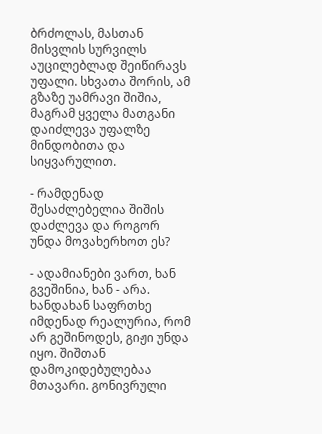ბრძოლას, მასთან მისვლის სურვილს აუცილებლად შეიწირავს უფალი. სხვათა შორის, ამ გზაზე უამრავი შიშია, მაგრამ ყველა მათგანი დაიძლევა უფალზე მინდობითა და სიყვარულით.

- რამდენად შესაძლებელია შიშის დაძლევა და როგორ უნდა მოვახერხოთ ეს?

- ადამიანები ვართ, ხან გვეშინია, ხან - არა. ხანდახან საფრთხე იმდენად რეალურია, რომ არ გეშინოდეს, გიჟი უნდა იყო. შიშთან დამოკიდებულებაა მთავარი. გონივრული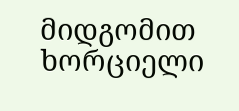მიდგომით ხორციელი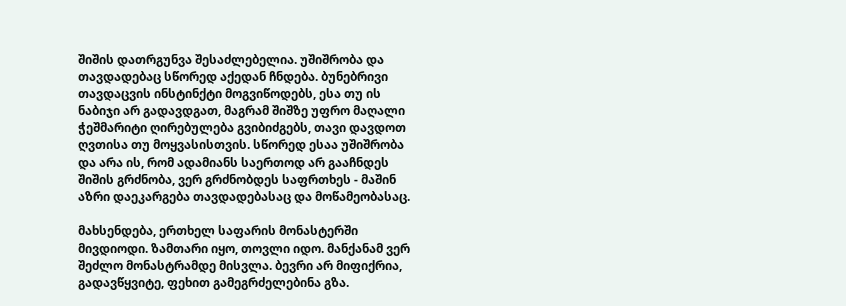შიშის დათრგუნვა შესაძლებელია. უშიშრობა და თავდადებაც სწორედ აქედან ჩნდება. ბუნებრივი თავდაცვის ინსტინქტი მოგვიწოდებს, ესა თუ ის ნაბიჯი არ გადავდგათ, მაგრამ შიშზე უფრო მაღალი ჭეშმარიტი ღირებულება გვიბიძგებს, თავი დავდოთ ღვთისა თუ მოყვასისთვის. სწორედ ესაა უშიშრობა და არა ის, რომ ადამიანს საერთოდ არ გააჩნდეს შიშის გრძნობა, ვერ გრძნობდეს საფრთხეს - მაშინ აზრი დაეკარგება თავდადებასაც და მოწამეობასაც.

მახსენდება, ერთხელ საფარის მონასტერში მივდიოდი. ზამთარი იყო, თოვლი იდო. მანქანამ ვერ შეძლო მონასტრამდე მისვლა. ბევრი არ მიფიქრია, გადავწყვიტე, ფეხით გამეგრძელებინა გზა.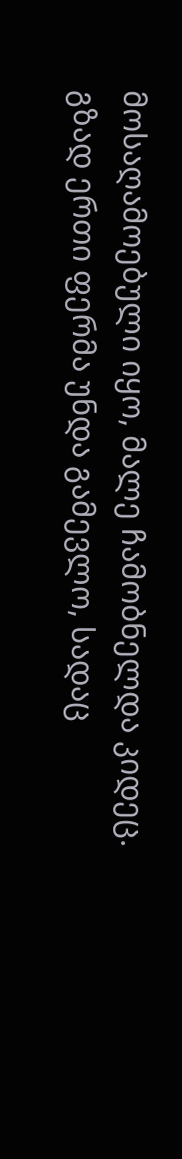მოსაღამოებული იყო, მალე ჩამობნელდა კიდეც. გზად ერთი ფერმა უნდა გამევლო, სადაც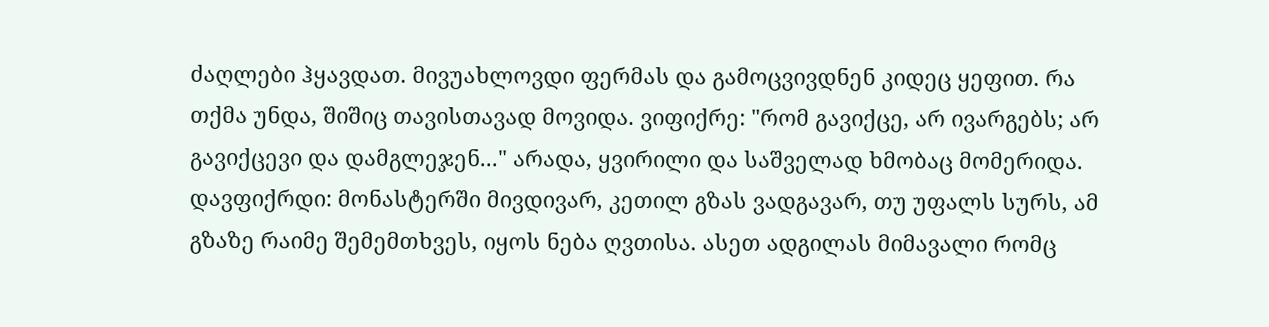ძაღლები ჰყავდათ. მივუახლოვდი ფერმას და გამოცვივდნენ კიდეც ყეფით. რა თქმა უნდა, შიშიც თავისთავად მოვიდა. ვიფიქრე: "რომ გავიქცე, არ ივარგებს; არ გავიქცევი და დამგლეჯენ..." არადა, ყვირილი და საშველად ხმობაც მომერიდა. დავფიქრდი: მონასტერში მივდივარ, კეთილ გზას ვადგავარ, თუ უფალს სურს, ამ გზაზე რაიმე შემემთხვეს, იყოს ნება ღვთისა. ასეთ ადგილას მიმავალი რომც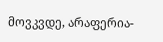მოვკვდე, არაფერია-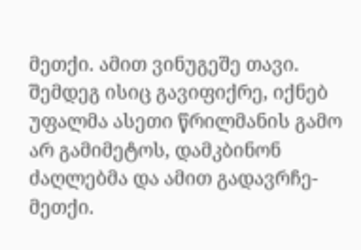მეთქი. ამით ვინუგეშე თავი. შემდეგ ისიც გავიფიქრე, იქნებ უფალმა ასეთი წრილმანის გამო არ გამიმეტოს, დამკბინონ ძაღლებმა და ამით გადავრჩე-მეთქი.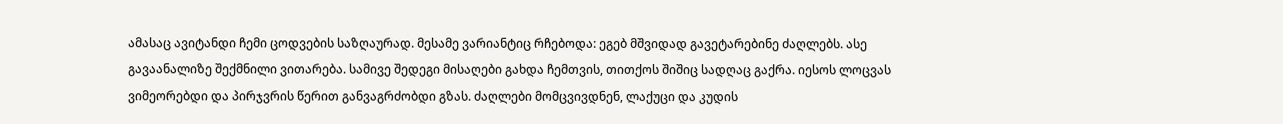ამასაც ავიტანდი ჩემი ცოდვების საზღაურად. მესამე ვარიანტიც რჩებოდა: ეგებ მშვიდად გავეტარებინე ძაღლებს. ასე გავაანალიზე შექმნილი ვითარება. სამივე შედეგი მისაღები გახდა ჩემთვის, თითქოს შიშიც სადღაც გაქრა. იესოს ლოცვას ვიმეორებდი და პირჯვრის წერით განვაგრძობდი გზას. ძაღლები მომცვივდნენ, ლაქუცი და კუდის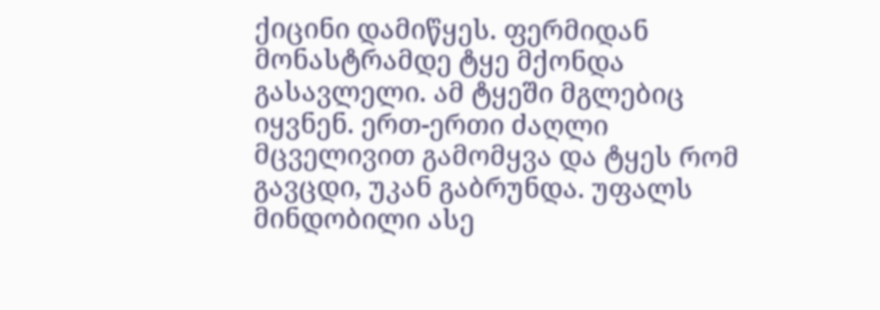ქიცინი დამიწყეს. ფერმიდან მონასტრამდე ტყე მქონდა გასავლელი. ამ ტყეში მგლებიც იყვნენ. ერთ-ერთი ძაღლი მცველივით გამომყვა და ტყეს რომ გავცდი, უკან გაბრუნდა. უფალს მინდობილი ასე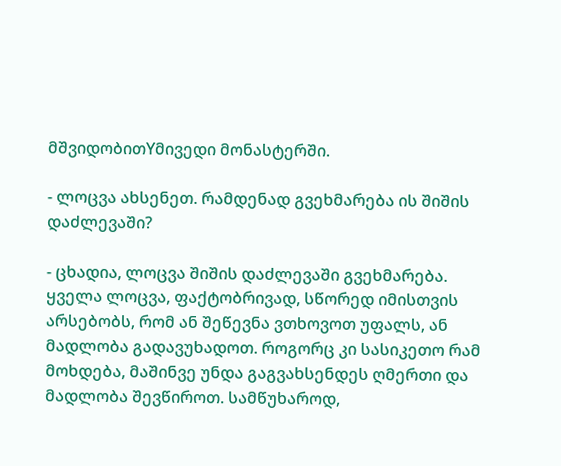მშვიდობითYმივედი მონასტერში.

- ლოცვა ახსენეთ. რამდენად გვეხმარება ის შიშის დაძლევაში?

- ცხადია, ლოცვა შიშის დაძლევაში გვეხმარება. ყველა ლოცვა, ფაქტობრივად, სწორედ იმისთვის არსებობს, რომ ან შეწევნა ვთხოვოთ უფალს, ან მადლობა გადავუხადოთ. როგორც კი სასიკეთო რამ მოხდება, მაშინვე უნდა გაგვახსენდეს ღმერთი და მადლობა შევწიროთ. სამწუხაროდ,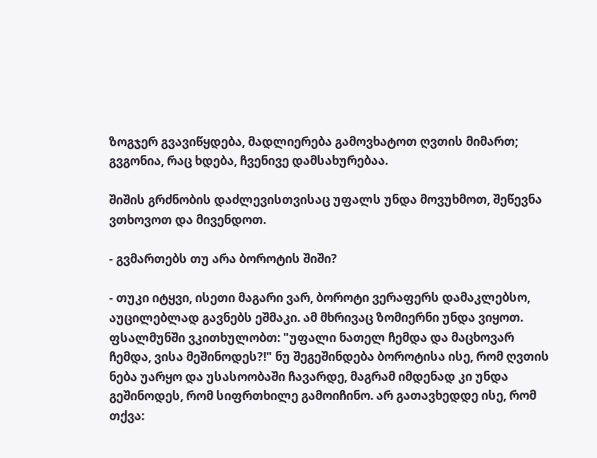ზოგჯერ გვავიწყდება, მადლიერება გამოვხატოთ ღვთის მიმართ; გვგონია, რაც ხდება, ჩვენივე დამსახურებაა.

შიშის გრძნობის დაძლევისთვისაც უფალს უნდა მოვუხმოთ, შეწევნა ვთხოვოთ და მივენდოთ.

- გვმართებს თუ არა ბოროტის შიში?

- თუკი იტყვი, ისეთი მაგარი ვარ, ბოროტი ვერაფერს დამაკლებსო, აუცილებლად გავნებს ეშმაკი. ამ მხრივაც ზომიერნი უნდა ვიყოთ. ფსალმუნში ვკითხულობთ: "უფალი ნათელ ჩემდა და მაცხოვარ ჩემდა, ვისა მეშინოდეს?!" ნუ შეგეშინდება ბოროტისა ისე, რომ ღვთის ნება უარყო და უსასოობაში ჩავარდე, მაგრამ იმდენად კი უნდა გეშინოდეს, რომ სიფრთხილე გამოიჩინო. არ გათავხედდე ისე, რომ თქვა: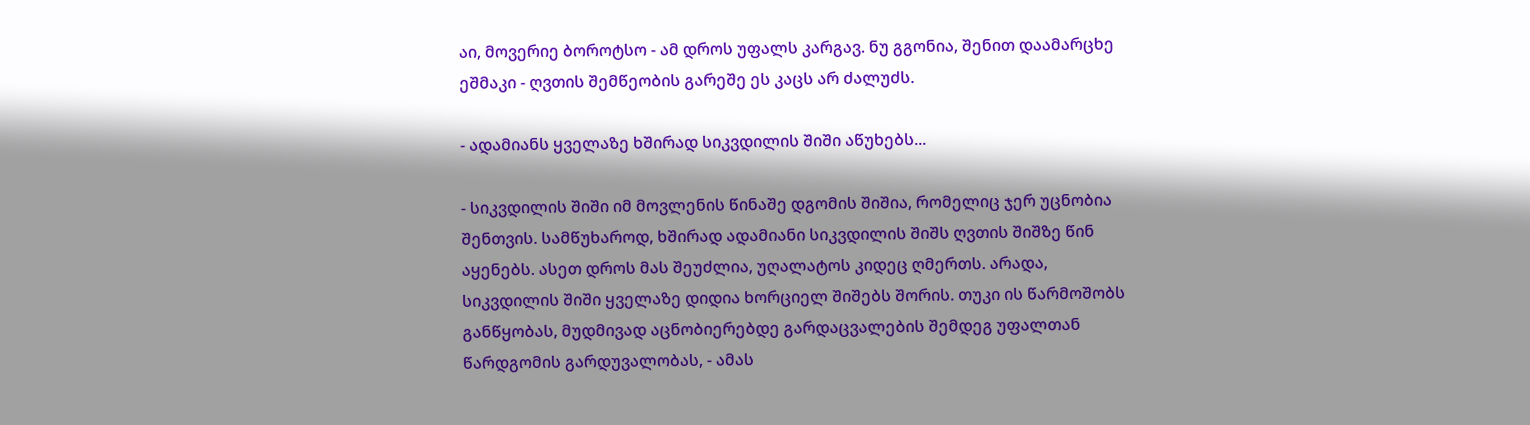აი, მოვერიე ბოროტსო - ამ დროს უფალს კარგავ. ნუ გგონია, შენით დაამარცხე ეშმაკი - ღვთის შემწეობის გარეშე ეს კაცს არ ძალუძს.

- ადამიანს ყველაზე ხშირად სიკვდილის შიში აწუხებს...

- სიკვდილის შიში იმ მოვლენის წინაშე დგომის შიშია, რომელიც ჯერ უცნობია შენთვის. სამწუხაროდ, ხშირად ადამიანი სიკვდილის შიშს ღვთის შიშზე წინ აყენებს. ასეთ დროს მას შეუძლია, უღალატოს კიდეც ღმერთს. არადა, სიკვდილის შიში ყველაზე დიდია ხორციელ შიშებს შორის. თუკი ის წარმოშობს განწყობას, მუდმივად აცნობიერებდე გარდაცვალების შემდეგ უფალთან წარდგომის გარდუვალობას, - ამას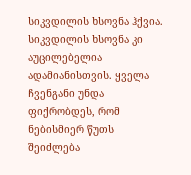სიკვდილის ხსოვნა ჰქვია. სიკვდილის ხსოვნა კი აუცილებელია ადამიანისთვის. ყველა ჩვენგანი უნდა ფიქრობდეს, რომ ნებისმიერ წუთს შეიძლება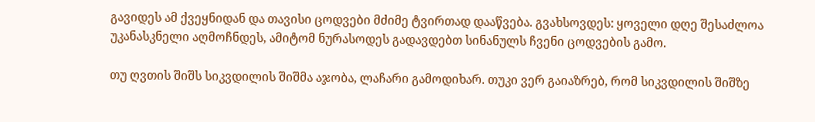გავიდეს ამ ქვეყნიდან და თავისი ცოდვები მძიმე ტვირთად დააწვება. გვახსოვდეს: ყოველი დღე შესაძლოა უკანასკნელი აღმოჩნდეს, ამიტომ ნურასოდეს გადავდებთ სინანულს ჩვენი ცოდვების გამო.

თუ ღვთის შიშს სიკვდილის შიშმა აჯობა, ლაჩარი გამოდიხარ. თუკი ვერ გაიაზრებ, რომ სიკვდილის შიშზე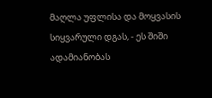მაღლა უფლისა და მოყვასის სიყვარული დგას, - ეს შიში ადამიანობას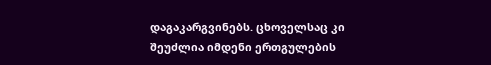დაგაკარგვინებს. ცხოველსაც კი შეუძლია იმდენი ერთგულების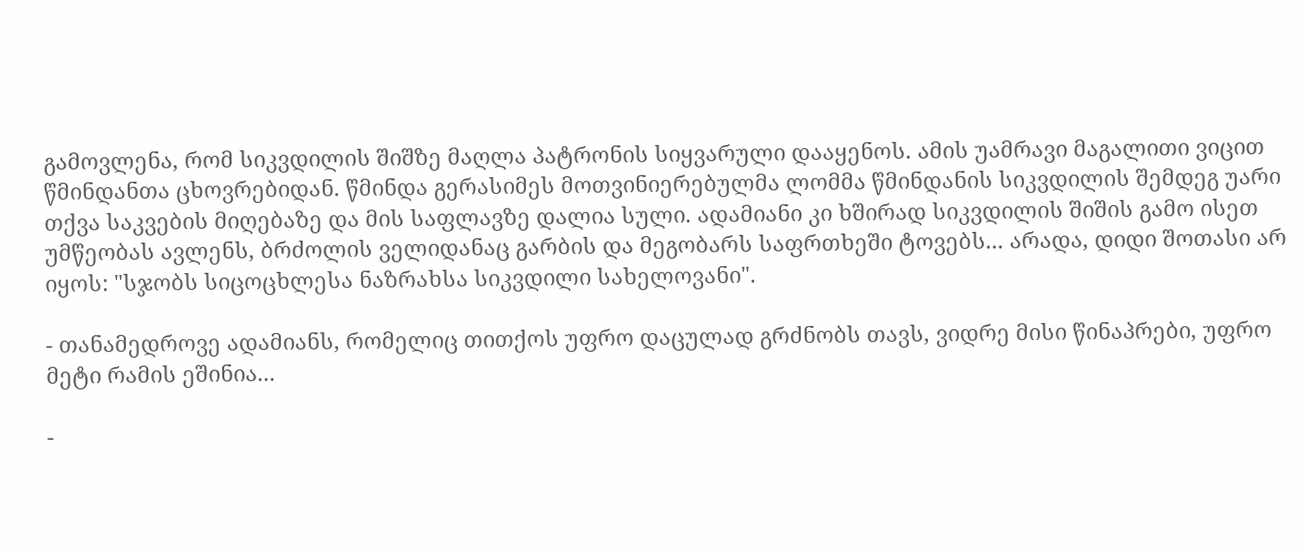გამოვლენა, რომ სიკვდილის შიშზე მაღლა პატრონის სიყვარული დააყენოს. ამის უამრავი მაგალითი ვიცით წმინდანთა ცხოვრებიდან. წმინდა გერასიმეს მოთვინიერებულმა ლომმა წმინდანის სიკვდილის შემდეგ უარი თქვა საკვების მიღებაზე და მის საფლავზე დალია სული. ადამიანი კი ხშირად სიკვდილის შიშის გამო ისეთ უმწეობას ავლენს, ბრძოლის ველიდანაც გარბის და მეგობარს საფრთხეში ტოვებს... არადა, დიდი შოთასი არ იყოს: "სჯობს სიცოცხლესა ნაზრახსა სიკვდილი სახელოვანი".

- თანამედროვე ადამიანს, რომელიც თითქოს უფრო დაცულად გრძნობს თავს, ვიდრე მისი წინაპრები, უფრო მეტი რამის ეშინია...

-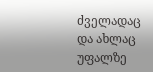ძველადაც და ახლაც უფალზე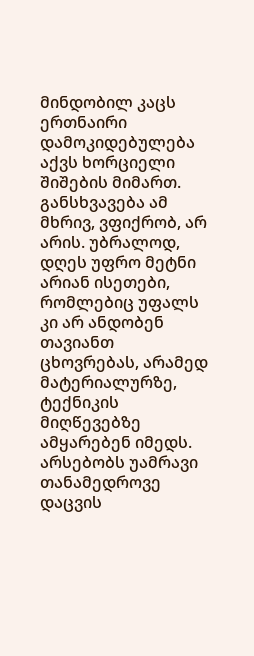მინდობილ კაცს ერთნაირი დამოკიდებულება აქვს ხორციელი შიშების მიმართ. განსხვავება ამ მხრივ, ვფიქრობ, არ არის. უბრალოდ, დღეს უფრო მეტნი არიან ისეთები, რომლებიც უფალს კი არ ანდობენ თავიანთ ცხოვრებას, არამედ მატერიალურზე, ტექნიკის მიღწევებზე ამყარებენ იმედს. არსებობს უამრავი თანამედროვე დაცვის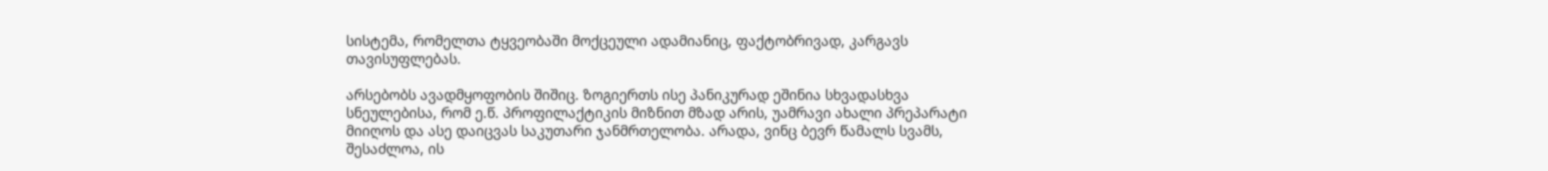სისტემა, რომელთა ტყვეობაში მოქცეული ადამიანიც, ფაქტობრივად, კარგავს თავისუფლებას.

არსებობს ავადმყოფობის შიშიც. ზოგიერთს ისე პანიკურად ეშინია სხვადასხვა სნეულებისა, რომ ე.წ. პროფილაქტიკის მიზნით მზად არის, უამრავი ახალი პრეპარატი მიიღოს და ასე დაიცვას საკუთარი ჯანმრთელობა. არადა, ვინც ბევრ წამალს სვამს, შესაძლოა, ის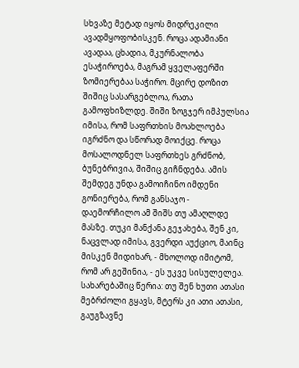სხვაზე მეტად იყოს მიდრეკილი ავადმყოფობისკენ. როცა ადამიანი ავადაა, ცხადია, მკურნალობა ესაჭიროება, მაგრამ ყველაფერში ზომიერებაა საჭირო. მცირე დოზით შიშიც სასარგებლოა, რათა გამოფხიზლდე. შიში ზოგჯერ იმპულსია იმისა, რომ საფრთხის მოახლოება იგრძნო და სწორად მოიქცე. როცა მოსალოდნელ საფრთხეს გრძნობ, ბუნებრივია, შიშიც გიჩნდება. ამის შემდეგ უნდა გამოიჩინო იმდენი გონიერება, რომ განსაჯო - დაემორჩილო ამ შიშს თუ ამაღლდე მასზე. თუკი მანქანა გეჯახება, შენ კი, ნაცვლად იმისა, გვერდი აუქციო, მაინც მისკენ მიდიხარ, - მხოლოდ იმიტომ, რომ არ გეშინია, - ეს უკვე სისულელეა. სახარებაშიც წერია: თუ შენ ხუთი ათასი მებრძოლი გყავს, მტერს კი ათი ათასი, გაუგზავნე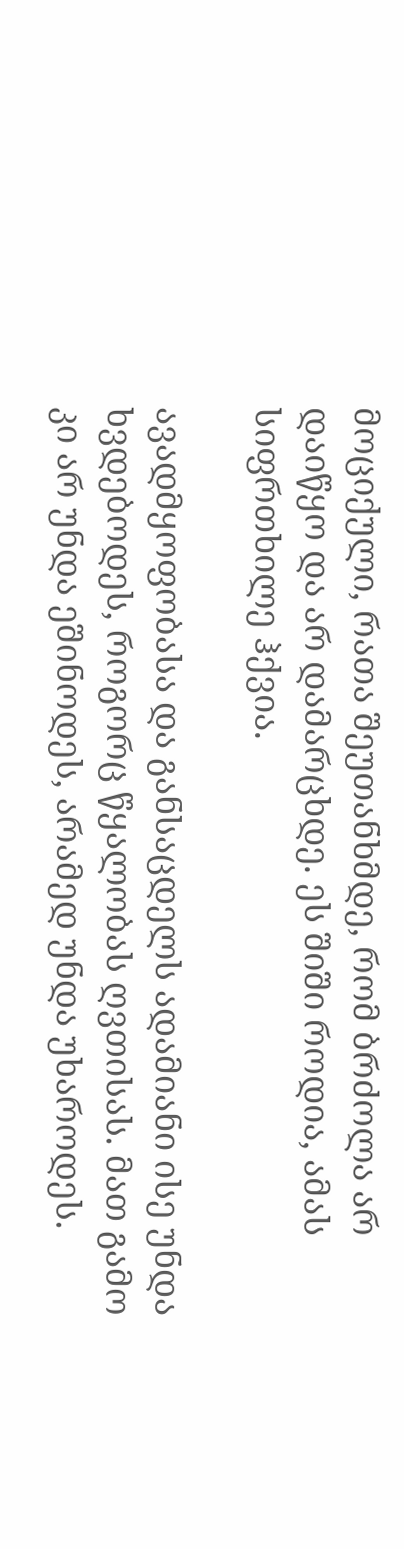მოციქული, რათა შეუთანხმდე, რომ ბრძოლა არ დაიწყო და არ დამარცხდე. ეს შიში როდია, ამას სიფრთხილე ჰქვია.

ავადმყოფობასა და განსაცდელს ადამიანი ისე უნდა ხვდებოდეს, როგორც წყალობას ღვთისას. მათ გამო კი არ უნდა ეშინოდეს, არამედ უნდა უხაროდეს.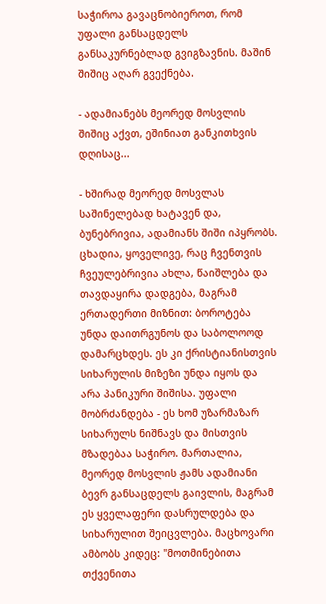საჭიროა გავაცნობიეროთ, რომ უფალი განსაცდელს განსაკურნებლად გვიგზავნის. მაშინ შიშიც აღარ გვექნება.

- ადამიანებს მეორედ მოსვლის შიშიც აქვთ, ეშინიათ განკითხვის დღისაც...

- ხშირად მეორედ მოსვლას საშინელებად ხატავენ და, ბუნებრივია, ადამიანს შიში იპყრობს. ცხადია, ყოველივე, რაც ჩვენთვის ჩვეულებრივია ახლა, წაიშლება და თავდაყირა დადგება, მაგრამ ერთადერთი მიზნით: ბოროტება უნდა დაითრგუნოს და საბოლოოდ დამარცხდეს. ეს კი ქრისტიანისთვის სიხარულის მიზეზი უნდა იყოს და არა პანიკური შიშისა. უფალი მობრძანდება - ეს ხომ უზარმაზარ სიხარულს ნიშნავს და მისთვის მზადებაა საჭირო. მართალია, მეორედ მოსვლის ჟამს ადამიანი ბევრ განსაცდელს გაივლის, მაგრამ ეს ყველაფერი დასრულდება და სიხარულით შეიცვლება. მაცხოვარი ამბობს კიდეც: "მოთმინებითა თქვენითა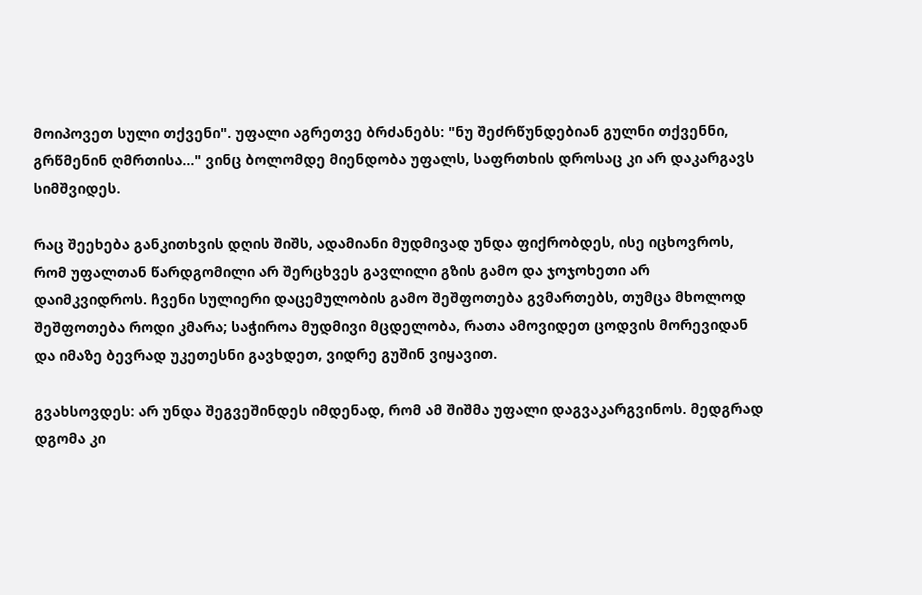მოიპოვეთ სული თქვენი". უფალი აგრეთვე ბრძანებს: "ნუ შეძრწუნდებიან გულნი თქვენნი, გრწმენინ ღმრთისა..." ვინც ბოლომდე მიენდობა უფალს, საფრთხის დროსაც კი არ დაკარგავს სიმშვიდეს.

რაც შეეხება განკითხვის დღის შიშს, ადამიანი მუდმივად უნდა ფიქრობდეს, ისე იცხოვროს, რომ უფალთან წარდგომილი არ შერცხვეს გავლილი გზის გამო და ჯოჯოხეთი არ დაიმკვიდროს. ჩვენი სულიერი დაცემულობის გამო შეშფოთება გვმართებს, თუმცა მხოლოდ შეშფოთება როდი კმარა; საჭიროა მუდმივი მცდელობა, რათა ამოვიდეთ ცოდვის მორევიდან და იმაზე ბევრად უკეთესნი გავხდეთ, ვიდრე გუშინ ვიყავით.

გვახსოვდეს: არ უნდა შეგვეშინდეს იმდენად, რომ ამ შიშმა უფალი დაგვაკარგვინოს. მედგრად დგომა კი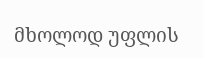მხოლოდ უფლის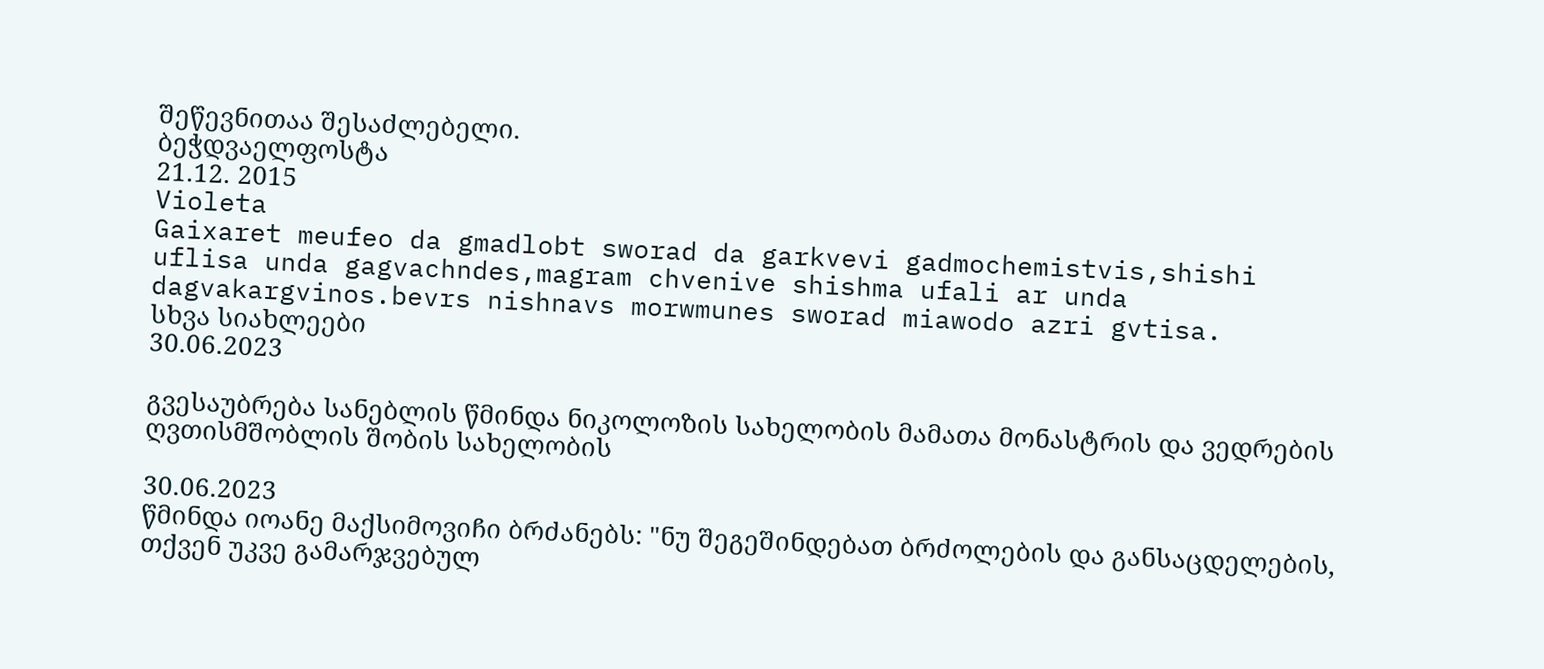შეწევნითაა შესაძლებელი.
ბეჭდვაელფოსტა
21.12. 2015
Violeta
Gaixaret meufeo da gmadlobt sworad da garkvevi gadmochemistvis,shishi uflisa unda gagvachndes,magram chvenive shishma ufali ar unda dagvakargvinos.bevrs nishnavs morwmunes sworad miawodo azri gvtisa.
სხვა სიახლეები
30.06.2023

გვესაუბრება სანებლის წმინდა ნიკოლოზის სახელობის მამათა მონასტრის და ვედრების ღვთისმშობლის შობის სახელობის

30.06.2023
წმინდა იოანე მაქსიმოვიჩი ბრძანებს: "ნუ შეგეშინდებათ ბრძოლების და განსაცდელების, თქვენ უკვე გამარჯვებულ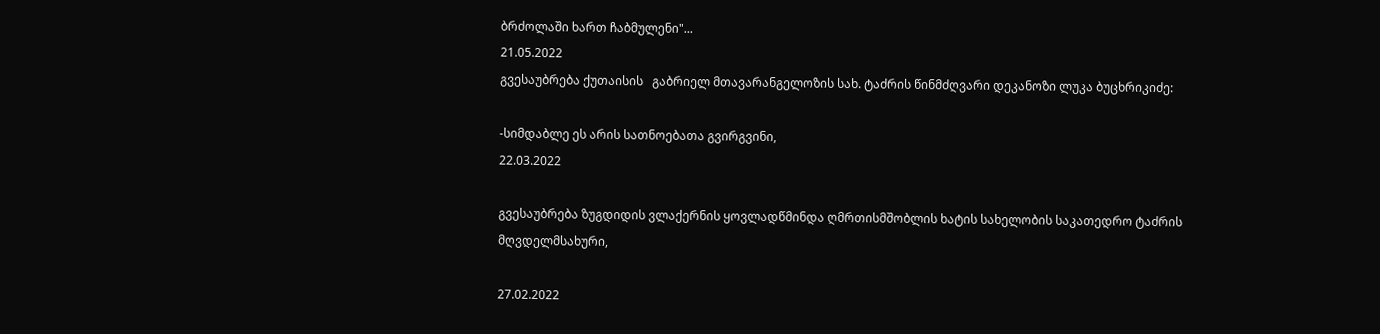ბრძოლაში ხართ ჩაბმულენი"...
21.05.2022
გვესაუბრება ქუთაისის   გაბრიელ მთავარანგელოზის სახ. ტაძრის წინმძღვარი დეკანოზი ლუკა ბუცხრიკიძე:

-სიმდაბლე ეს არის სათნოებათა გვირგვინი,
22.03.2022

გვესაუბრება ზუგდიდის ვლაქერნის ყოვლადწმინდა ღმრთისმშობლის ხატის სახელობის საკათედრო ტაძრის მღვდელმსახური,

27.02.2022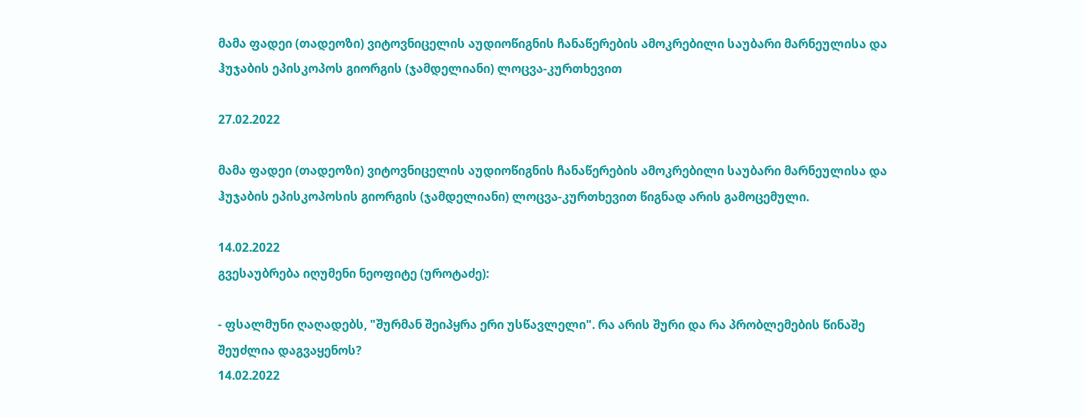მამა ფადეი (თადეოზი) ვიტოვნიცელის აუდიოწიგნის ჩანაწერების ამოკრებილი საუბარი მარნეულისა და ჰუჯაბის ეპისკოპოს გიორგის (ჯამდელიანი) ლოცვა-კურთხევით

27.02.2022

მამა ფადეი (თადეოზი) ვიტოვნიცელის აუდიოწიგნის ჩანაწერების ამოკრებილი საუბარი მარნეულისა და ჰუჯაბის ეპისკოპოსის გიორგის (ჯამდელიანი) ლოცვა-კურთხევით წიგნად არის გამოცემული.

14.02.2022
გვესაუბრება იღუმენი ნეოფიტე (უროტაძე):

- ფსალმუნი ღაღადებს, "შურმან შეიპყრა ერი უსწავლელი". რა არის შური და რა პრობლემების წინაშე შეუძლია დაგვაყენოს?
14.02.2022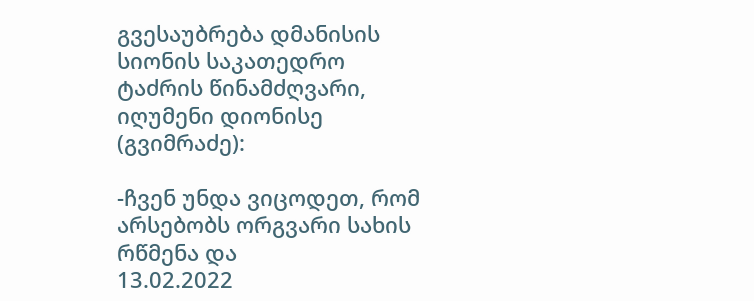გვესაუბრება დმანისის სიონის საკათედრო ტაძრის წინამძღვარი, იღუმენი დიონისე (გვიმრაძე):

-ჩვენ უნდა ვიცოდეთ, რომ არსებობს ორგვარი სახის რწმენა და
13.02.2022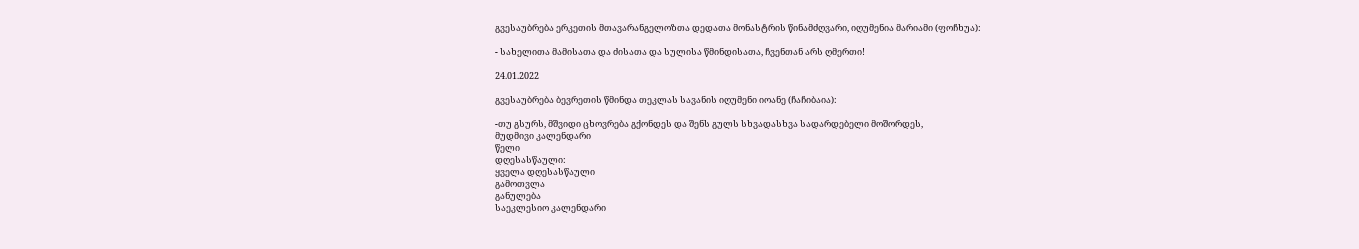გვესაუბრება ერკეთის მთავარანგელოზთა დედათა მონასტრის წინამძღვარი, იღუმენია მარიამი (ფოჩხუა):

- სახელითა მამისათა და ძისათა და სულისა წმინდისათა, ჩვენთან არს ღმერთი!

24.01.2022

გვესაუბრება ბევრეთის წმინდა თეკლას სავანის იღუმენი იოანე (ჩაჩიბაია):

-თუ გსურს, მშვიდი ცხოვრება გქონდეს და შენს გულს სხვადასხვა სადარდებელი მოშორდეს,
მუდმივი კალენდარი
წელი
დღესასწაული:
ყველა დღესასწაული
გამოთვლა
განულება
საეკლესიო კალენდარი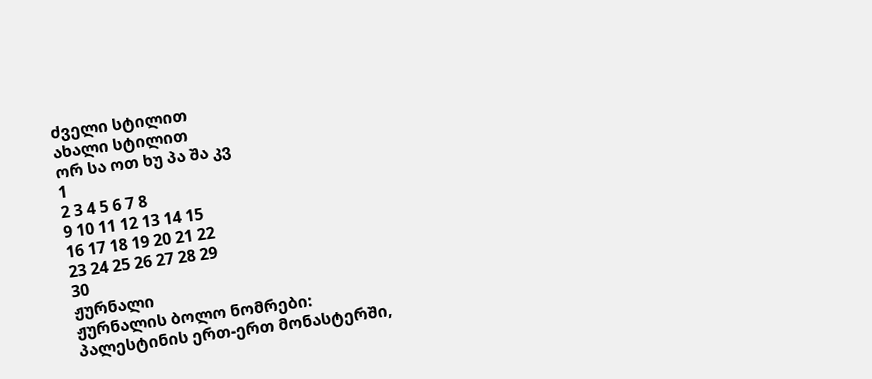ძველი სტილით
ახალი სტილით
ორ სა ოთ ხუ პა შა კვ
1
2 3 4 5 6 7 8
9 10 11 12 13 14 15
16 17 18 19 20 21 22
23 24 25 26 27 28 29
30
ჟურნალი
ჟურნალის ბოლო ნომრები:
პალესტინის ერთ-ერთ მონასტერში,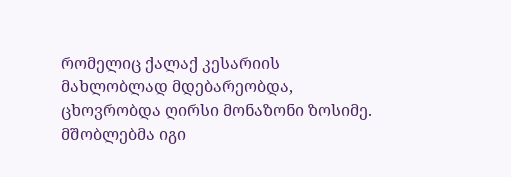რომელიც ქალაქ კესარიის მახლობლად მდებარეობდა, ცხოვრობდა ღირსი მონაზონი ზოსიმე. მშობლებმა იგი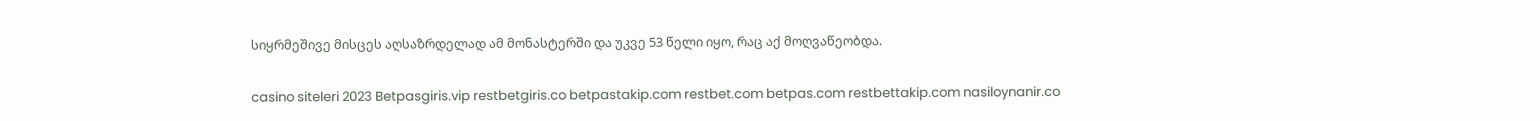სიყრმეშივე მისცეს აღსაზრდელად ამ მონასტერში და უკვე 53 წელი იყო, რაც აქ მოღვაწეობდა.

casino siteleri 2023 Betpasgiris.vip restbetgiris.co betpastakip.com restbet.com betpas.com restbettakip.com nasiloynanir.co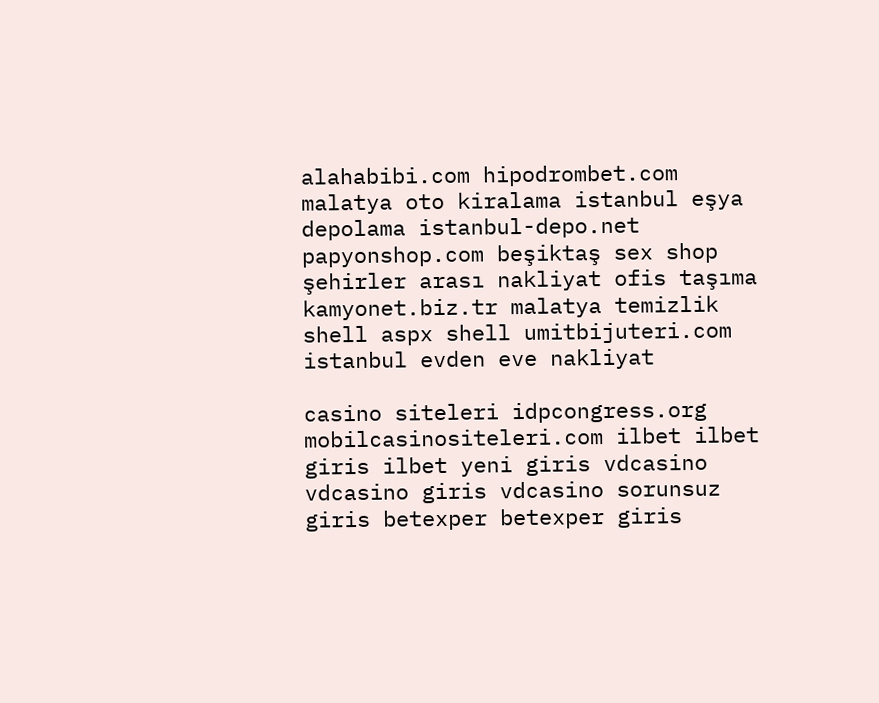alahabibi.com hipodrombet.com malatya oto kiralama istanbul eşya depolama istanbul-depo.net papyonshop.com beşiktaş sex shop şehirler arası nakliyat ofis taşıma kamyonet.biz.tr malatya temizlik shell aspx shell umitbijuteri.com istanbul evden eve nakliyat

casino siteleri idpcongress.org mobilcasinositeleri.com ilbet ilbet giris ilbet yeni giris vdcasino vdcasino giris vdcasino sorunsuz giris betexper betexper giris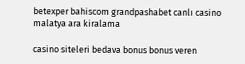betexper bahiscom grandpashabet canlı casino malatya ara kiralama

casino siteleri bedava bonus bonus veren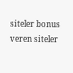siteler bonus veren siteler